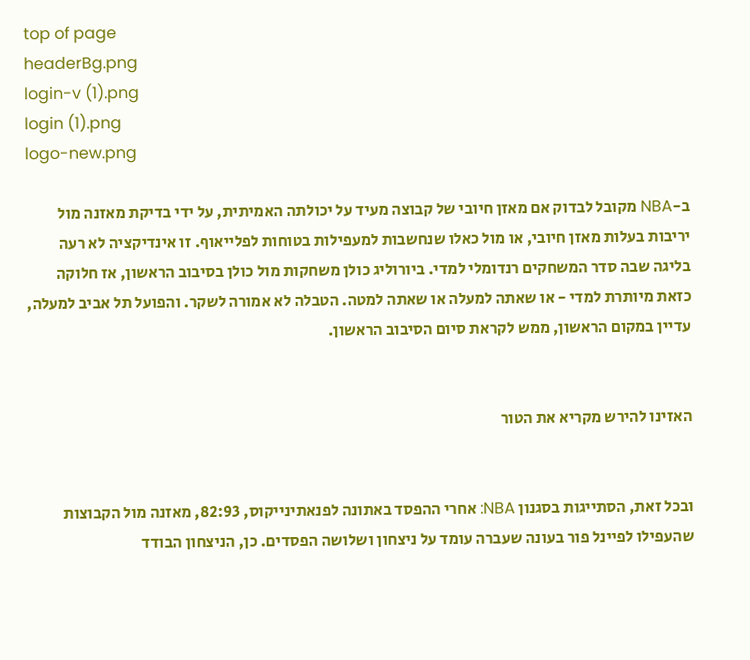top of page
headerBg.png
login-v (1).png
login (1).png
logo-new.png

ב-NBA מקובל לבדוק אם מאזן חיובי של קבוצה מעיד על יכולתה האמיתית, על ידי בדיקת מאזנה מול יריבות בעלות מאזן חיובי, או מול כאלו שנחשבות למעפילות בטוחות לפלייאוף. זו אינדיקציה לא רעה בליגה שבה סדר המשחקים רנדומלי למדי. ביורוליג כולן משחקות מול כולן בסיבוב הראשון, אז חלוקה כזאת מיותרת למדי - או שאתה למעלה או שאתה למטה. הטבלה לא אמורה לשקר. והפועל תל אביב למעלה, עדיין במקום הראשון, ממש לקראת סיום הסיבוב הראשון.


האזינו להירש מקריא את הטור


ובכל זאת, הסתייגות בסגנון NBA: אחרי ההפסד באתונה לפנאתינייקוס, 82:93, מאזנה מול הקבוצות שהעפילו לפיינל פור בעונה שעברה עומד על ניצחון ושלושה הפסדים. כן, הניצחון הבודד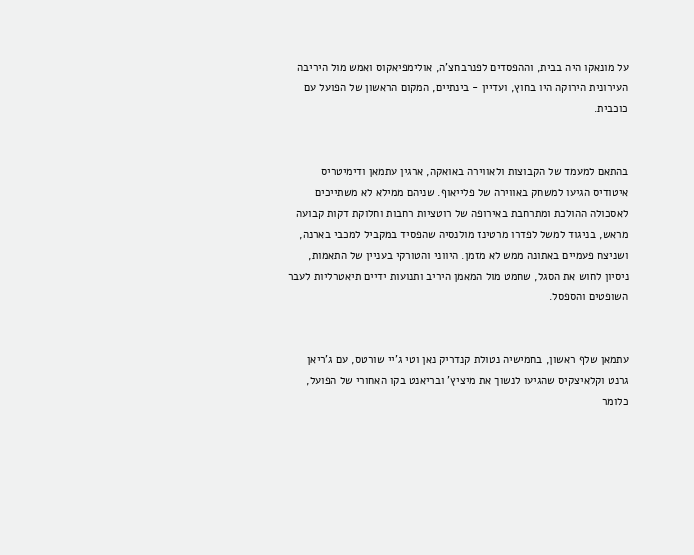על מונאקו היה בבית, וההפסדים לפנרבחצ'ה, אולימפיאקוס ואמש מול היריבה העירונית הירוקה היו בחוץ, ועדיין - בינתיים, המקום הראשון של הפועל עם כוכבית.


בהתאם למעמד של הקבוצות ולאווירה באואקה, ארגין עתמאן ודימיטריס איטודיס הגיעו למשחק באווירה של פלייאוף. שניהם ממילא לא משתייכים לאסכולה ההולכת ומתרחבת באירופה של רוטציות רחבות וחלוקת דקות קבועה מראש, בניגוד למשל לפדרו מרטינז מולנסיה שהפסיד במקביל למכבי בארנה, ושניצח פעמיים באתונה ממש לא מזמן. היווני והטורקי בעניין של התאמות, ניסיון לחוש את הסגל, שחמט מול המאמן היריב ותנועות ידיים תיאטרליות לעבר השופטים והספסל.


עתמאן שלף ראשון, בחמישיה נטולת קנדריק נאן וטי ג'יי שורטס, עם ג'ריאן גרנט וקלאיצקיס שהגיעו לנשוך את מיציץ' ובריאנט בקו האחורי של הפועל, כלומר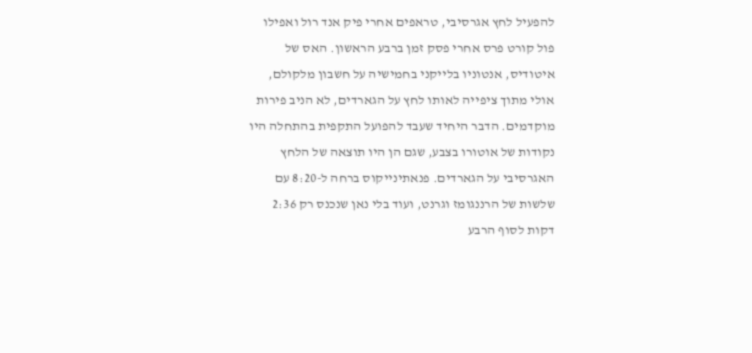להפעיל לחץ אגרסיבי, טראפים אחרי פיק אנד רול ואפילו פול קורט פרס אחרי פסק זמן ברבע הראשון. האס של איטודיס, אנטוניו בלייקני בחמישיה על חשבון מלקולם, אולי מתוך ציפייה לאותו לחץ על הגארדים, לא הניב פירות מוקדמים. הדבר היחיד שעבד להפועל התקפית בהתחלה היו נקודות של אוטורו בצבע, שגם הן היו תוצאה של הלחץ האגרסיבי על הגארדים. פנאתינייקוס ברחה ל-8:20 עם שלשות של הרננגומז וגרנט, ועוד בלי נאן שנכנס רק 2:36 דקות לסוף הרבע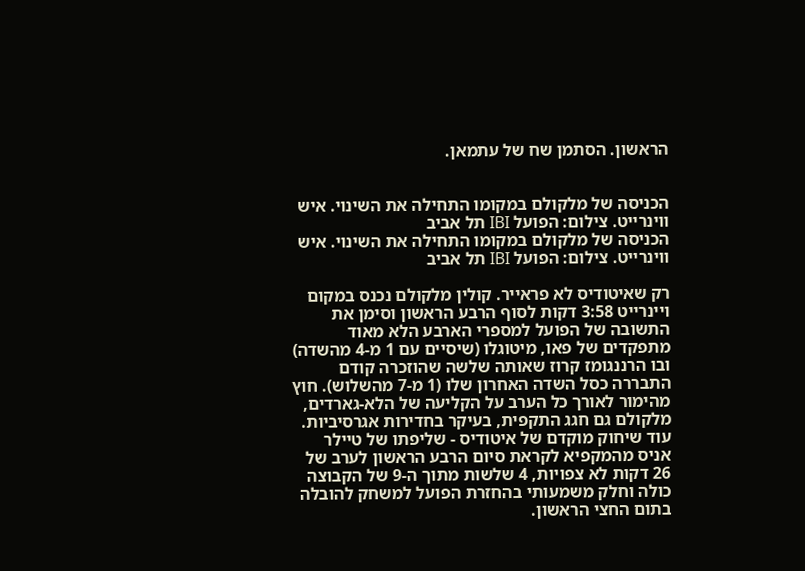הראשון. הסתמן שח של עתמאן.


הכניסה של מלקולם במקומו התחילה את השינוי. איש ווינרייט. צילום: הפועל IBI תל אביב
הכניסה של מלקולם במקומו התחילה את השינוי. איש ווינרייט. צילום: הפועל IBI תל אביב

רק שאיטודיס לא פראייר. קולין מלקולם נכנס במקום ויינרייט 3:58 דקות לסוף הרבע הראשון וסימן את התשובה של הפועל למספרי הארבע הלא מאוד מתפקדים של פאו, מיטוגלו (שיסיים עם 1 מ-4 מהשדה) ובו הרננגומז קרוז שאותה שלשה שהוזכרה קודם התבררה כסל השדה האחרון שלו (1 מ-7 מהשלוש). חוץ מהימור לאורך כל הערב על הקליעה של הלא-גארדים, מלקולם גם חגג התקפית, בעיקר בחדירות אגרסיביות. עוד שיחוק מוקדם של איטודיס - שליפתו של טיילר אניס מהמקפיא לקראת סיום הרבע הראשון לערב של 26 דקות לא צפויות, 4 שלשות מתוך ה-9 של הקבוצה כולה וחלק משמעותי בהחזרת הפועל למשחק להובלה בתום החצי הראשון.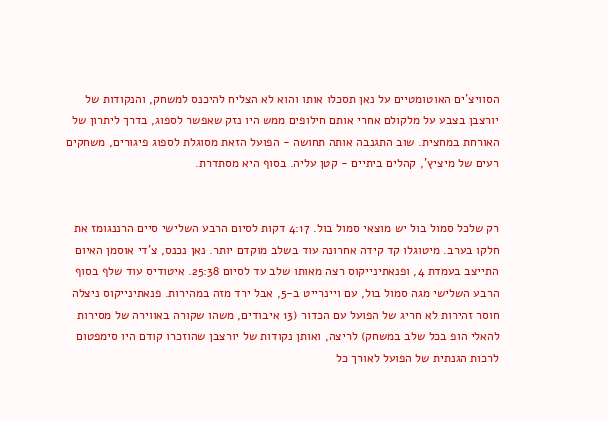הסוויצ'ים האוטומטיים על נאן תסכלו אותו והוא לא הצליח להיכנס למשחק, והנקודות של יורצבן בצבע על מלקולם אחרי אותם חילופים ממש היו נזק שאפשר לספוג, בדרך ליתרון של האורחת במחצית. שוב התגנבה אותה תחושה - הפועל הזאת מסוגלת לספוג פיגורים, משחקים רעים של מיציץ', קהלים ביתיים - קטן עליה. בסוף היא מסתדרת.


רק שלכל סמול בול יש מוצאי סמול בול. 4:17 דקות לסיום הרבע השלישי סיים הרננגומז את חלקו בערב. מיטוגלו קד קידה אחרונה עוד בשלב מוקדם יותר. נאן נכנס, צ'די אוסמן האיום התייצב בעמדת 4, ופנאתינייקוס רצה מאותו שלב עד לסיום 25:38. איטודיס עוד שלף בסוף הרבע השלישי מגה סמול בול, עם ויינרייט ב-5, אבל ירד מזה במהירות. פנאתינייקוס ניצלה חוסר זהירות לא חריג של הפועל עם הכדור (13 איבודים, משהו שקורה באווירה של מסירות להאלי הופ בכל שלב במשחק) לריצה, ואותן נקודות של יורצבן שהוזכרו קודם היו סימפטום לרכות הגנתית של הפועל לאורך כל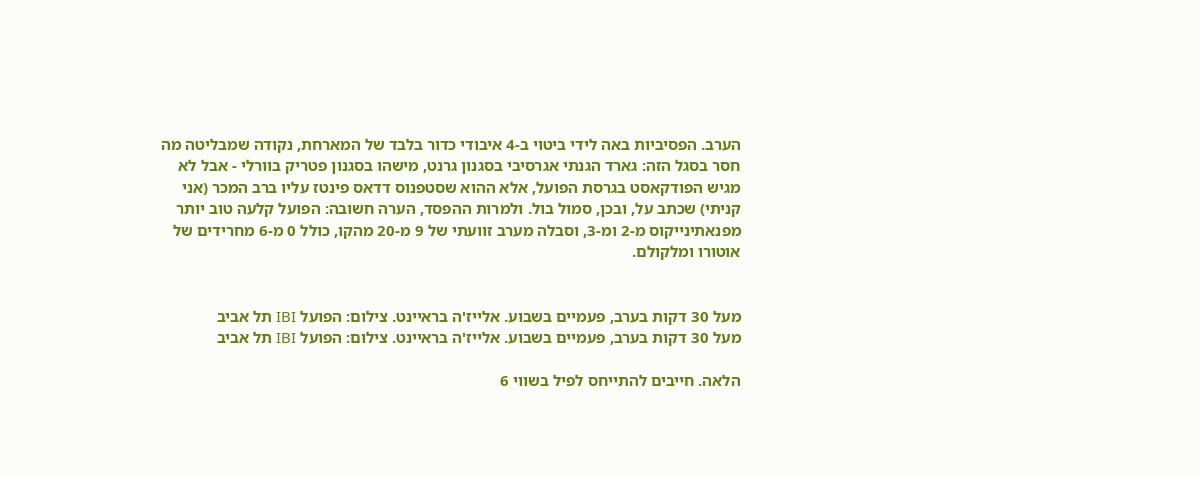הערב. הפסיביות באה לידי ביטוי ב-4 איבודי כדור בלבד של המארחת, נקודה שמבליטה מה חסר בסגל הזה: גארד הגנתי אגרסיבי בסגנון גרנט, מישהו בסגנון פטריק בוורלי - אבל לא מגיש הפודקאסט בגרסת הפועל, אלא ההוא שסטפנוס דדאס פינטז עליו ברב המכר (אני קניתי) שכתב על, ובכן, סמול בול. ולמרות ההפסד, הערה חשובה: הפועל קלעה טוב יותר מפנאתינייקוס מ-2 ומ-3, וסבלה מערב זוועתי של 9 מ-20 מהקו, כולל 0 מ-6 מחרידים של אוטורו ומלקולם.


מעל 30 דקות בערב, פעמיים בשבוע. אלייז'ה בראיינט. צילום: הפועל IBI תל אביב
מעל 30 דקות בערב, פעמיים בשבוע. אלייז'ה בראיינט. צילום: הפועל IBI תל אביב

הלאה. חייבים להתייחס לפיל בשווי 6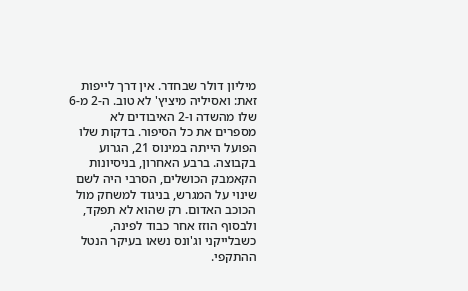מיליון דולר שבחדר. אין דרך לייפות זאת: ואסיליה מיציץ' לא טוב. ה-2 מ-6 שלו מהשדה ו-2 האיבודים לא מספרים את כל הסיפור. בדקות שלו הפועל הייתה במינוס 21, הגרוע בקבוצה. ברבע האחרון, בניסיונות הקאמבק הכושלים, הסרבי היה לשם שינוי על המגרש, בניגוד למשחק מול הכוכב האדום. רק שהוא לא תפקד, ולבסוף הוזז אחר כבוד לפינה, כשבלייקני וג'ונס נשאו בעיקר הנטל ההתקפי.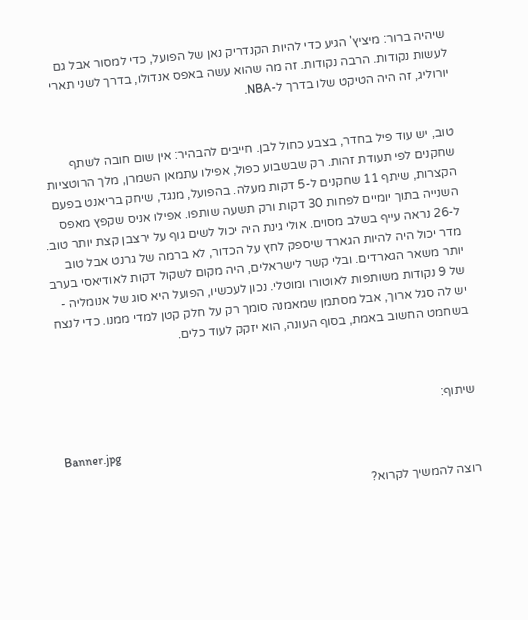שיהיה ברור: מיציץ' הגיע כדי להיות הקנדריק נאן של הפועל, כדי למסור אבל גם לעשות נקודות. הרבה נקודות. זה מה שהוא עשה באפס אנדולו, בדרך לשני תארי יורוליג, זה היה הטיקט שלו בדרך ל-NBA.


טוב, יש עוד פיל בחדר, בצבע כחול לבן. חייבים להבהיר: אין שום חובה לשתף שחקנים לפי תעודת זהות. רק שבשבוע כפול, אפילו עתמאן השמרן, מלך הרוטציות הקצרות, שיתף 11 שחקנים ל-5 דקות מעלה. בהפועל, מנגד, שיחק בריאנט בפעם השנייה בתוך יומיים לפחות 30 דקות ורק תשעה שותפו. אפילו אניס שקפץ מאפס ל-26 נראה עייף בשלב מסוים. אולי גינת היה יכול לשים גוף על ירצבן קצת יותר טוב. מדר יכול היה להיות הגארד שיספק לחץ על הכדור, לא ברמה של גרנט אבל טוב יותר משאר הגארדים. ובלי קשר לישראלים, היה מקום לשקול דקות לאודיאסי בערב של 9 נקודות משותפות לאוטורו ומוטלי. נכון לעכשיו, הפועל היא סוג של אנומליה - יש לה סגל ארוך, אבל מסתמן שמאמנה סומך רק על חלק קטן למדי ממנו. כדי לנצח בשחמט החשוב באמת, בסוף העונה, הוא יזקק לעוד כלים.



שיתוף:

Banner.jpg

רוצה להמשיך לקרוא?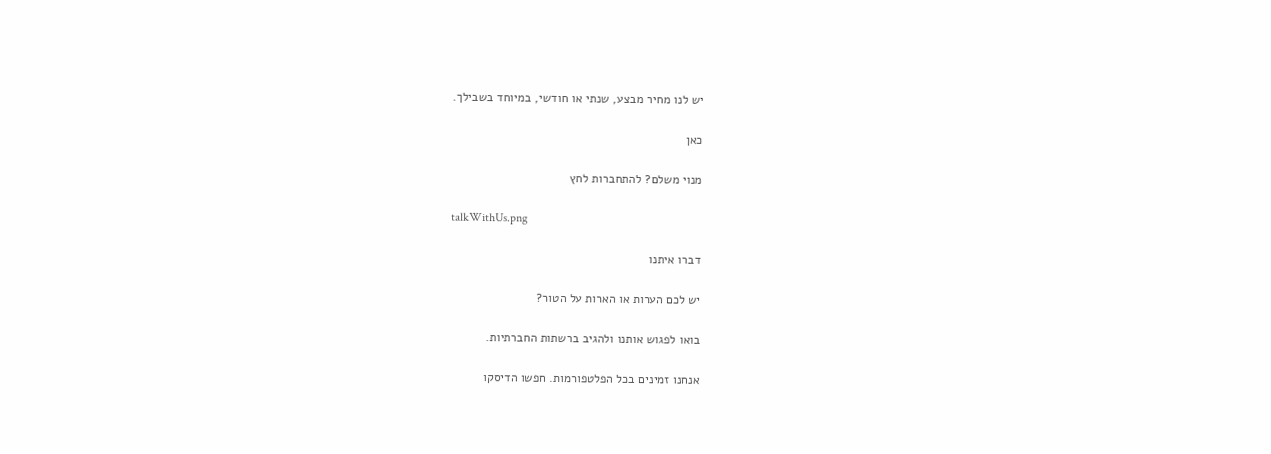יש לנו מחיר מבצע, שנתי או חודשי, במיוחד בשבילך.

כאן

מנוי משלם? להתחברות לחץ

talkWithUs.png

דברו איתנו

יש לכם הערות או הארות על הטור?

בואו לפגוש אותנו ולהגיב ברשתות החברתיות.

אנחנו זמינים בכל הפלטפורמות. חפשו הדיסקו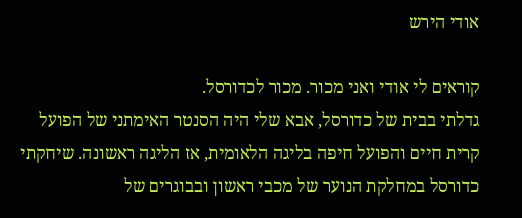אודי הירש

קוראים לי אודי ואני מכור. מכור לכדורסל.
גדלתי בבית של כדורסל, אבא שלי היה הסנטר האימתני של הפועל קרית חיים והפועל חיפה בליגה הלאומית, אז הליגה ראשונה. שיחקתי כדורסל במחלקת הנוער של מכבי ראשון ובבוגרים של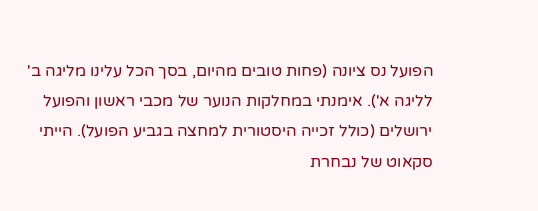הפועל נס ציונה (פחות טובים מהיום, בסך הכל עלינו מליגה ב' לליגה א'). אימנתי במחלקות הנוער של מכבי ראשון והפועל ירושלים (כולל זכייה היסטורית למחצה בגביע הפועל). הייתי סקאוט של נבחרת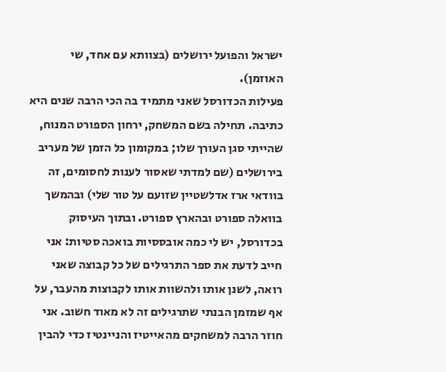ישראל והפועל ירושלים (בצוותא עם אחד, שי האוזמן).
פעילות הכדורסל שאני מתמיד בה הכי הרבה שנים היא כתיבה. תחילה בשם המשחק, ירחון הספורט המנוח, שהייתי סגן העורך שלו; במקומון כל הזמן של מעריב בירושלים (שם למדתי שאסור לענות לחסומים, זה בוודאי ארז אדלשטיין שזועם על טור שלי) ובהמשך בוואלה ספורט ובהארץ ספורט. ובתוך העיסוק בכדורסל, יש לי כמה אובססיות בואכה סטיות: אני חייב לדעת את ספר התרגילים של כל קבוצה שאני רואה, לשנן אותו ולהשוות אותו לקבוצות מהעבר, על אף שמזמן הבנתי שתרגילים זה לא מאוד חשוב. אני חוזר הרבה למשחקים מהאייטיז והניינטיז כדי להבין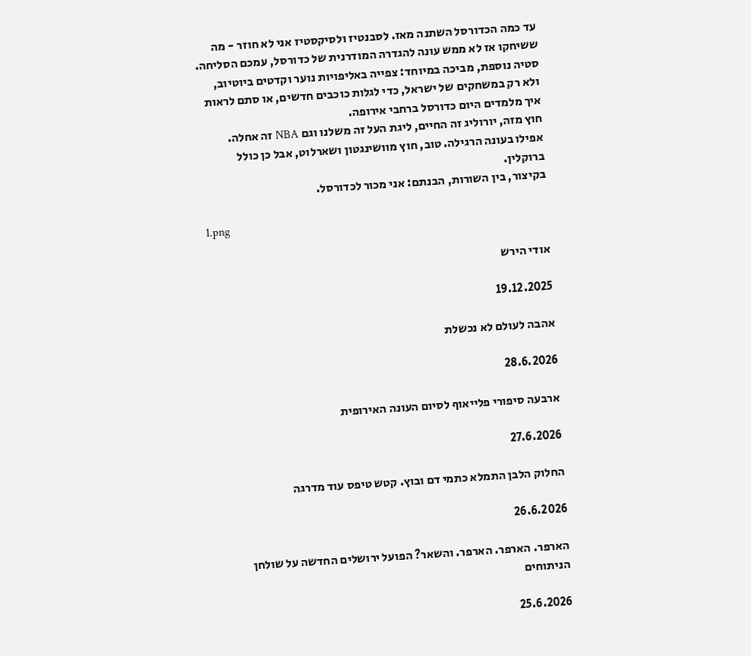עד כמה הכדורסל השתנה מאז. לסבנטיז ולסיקסטיז אני לא חוזר - מה ששיחקו אז לא ממש עונה להגדרה המודרנית של כדורסל, עמכם הסליחה. סטיה נוספת, מביכה במיוחד: צפייה באליפויות נוער וקדטים ביוטיוב, ולא רק במשחקים של ישראל, כדי לגלות כוכבים חדשים, או סתם לראות איך מלמדים היום כדורסל ברחבי אירופה.
חוץ מזה, יורוליג זה החיים, ליגת העל זה משלנו וגם NBA זה אחלה. אפילו בעונה הרגילה. טוב, חוץ מוושינגטון ושארלוט, אבל כן כולל ברוקלין.
בקיצור, בין השורות, הבנתם: אני מכור לכדורסל.

1.png

אודי הירש

19.12.2025

אהבה לעולם לא נכשלת

28.6.2026

ארבעה סיפורי פלייאוף לסיום העונה האירופית

27.6.2026

החלוק הלבן התמלא כתמי דם ובוץ. קטש טיפס עוד מדרגה

26.6.2026

הארפר. הארפר. הארפר. והשאר? הפועל ירושלים החדשה על שולחן הניתוחים

25.6.2026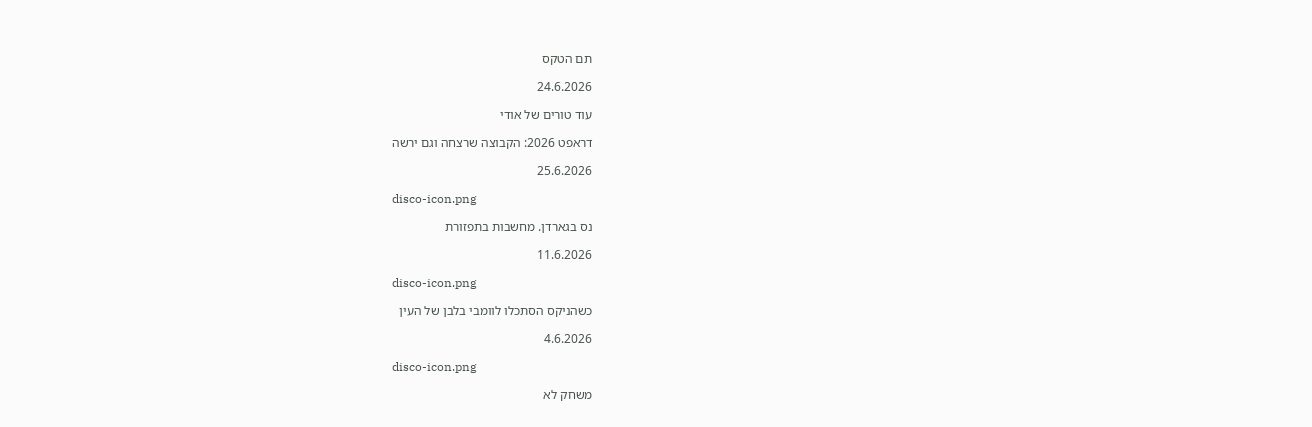תם הטקס

24.6.2026

עוד טורים של אודי

דראפט 2026: הקבוצה שרצחה וגם ירשה

25.6.2026

disco-icon.png

נס בגארדן. מחשבות בתפזורת

11.6.2026

disco-icon.png

כשהניקס הסתכלו לוומבי בלבן של העין

4.6.2026

disco-icon.png

משחק לא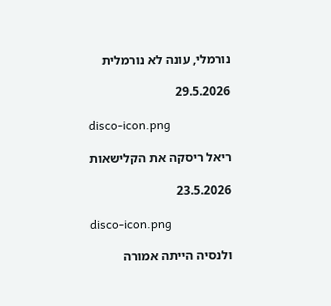נורמלי, עונה לא נורמלית

29.5.2026

disco-icon.png

ריאל ריסקה את הקלישאות

23.5.2026

disco-icon.png

ולנסיה הייתה אמורה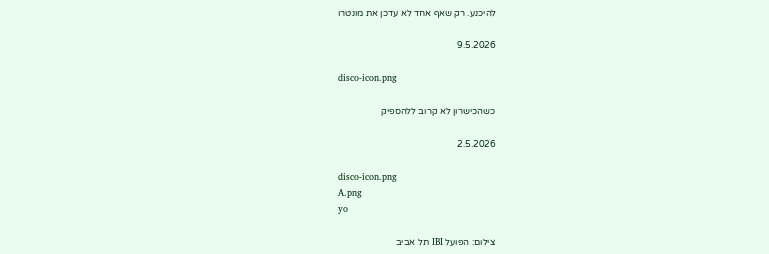להיכנע. רק שאף אחד לא עדכן את מונטרו

9.5.2026

disco-icon.png

כשהכישרון לא קרוב ללהספיק

2.5.2026

disco-icon.png
A.png
yo

צילום: הפועל IBI תל אביב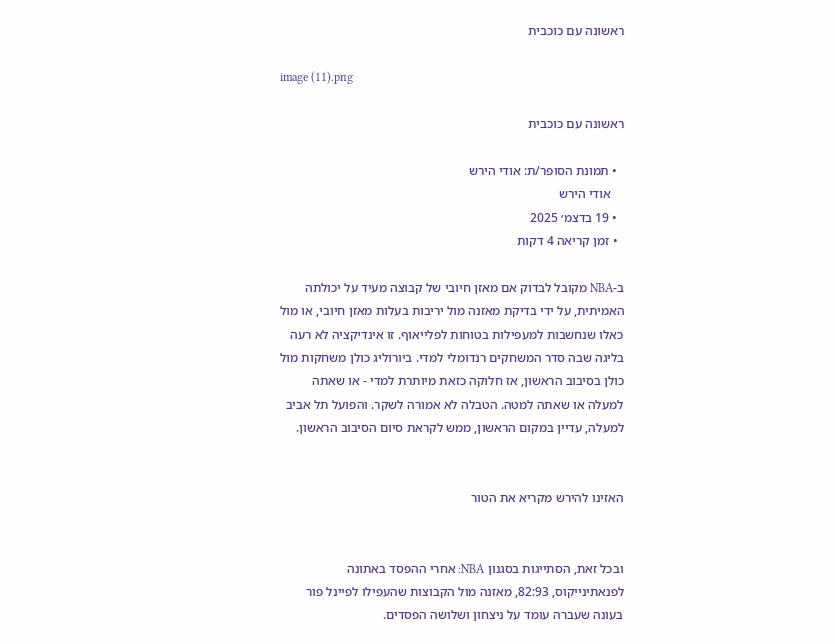ראשונה עם כוכבית

image (11).png

ראשונה עם כוכבית

  • תמונת הסופר/ת: אודי הירש
    אודי הירש
  • 19 בדצמ׳ 2025
  • זמן קריאה 4 דקות

ב-NBA מקובל לבדוק אם מאזן חיובי של קבוצה מעיד על יכולתה האמיתית, על ידי בדיקת מאזנה מול יריבות בעלות מאזן חיובי, או מול כאלו שנחשבות למעפילות בטוחות לפלייאוף. זו אינדיקציה לא רעה בליגה שבה סדר המשחקים רנדומלי למדי. ביורוליג כולן משחקות מול כולן בסיבוב הראשון, אז חלוקה כזאת מיותרת למדי - או שאתה למעלה או שאתה למטה. הטבלה לא אמורה לשקר. והפועל תל אביב למעלה, עדיין במקום הראשון, ממש לקראת סיום הסיבוב הראשון.


האזינו להירש מקריא את הטור


ובכל זאת, הסתייגות בסגנון NBA: אחרי ההפסד באתונה לפנאתינייקוס, 82:93, מאזנה מול הקבוצות שהעפילו לפיינל פור בעונה שעברה עומד על ניצחון ושלושה הפסדים.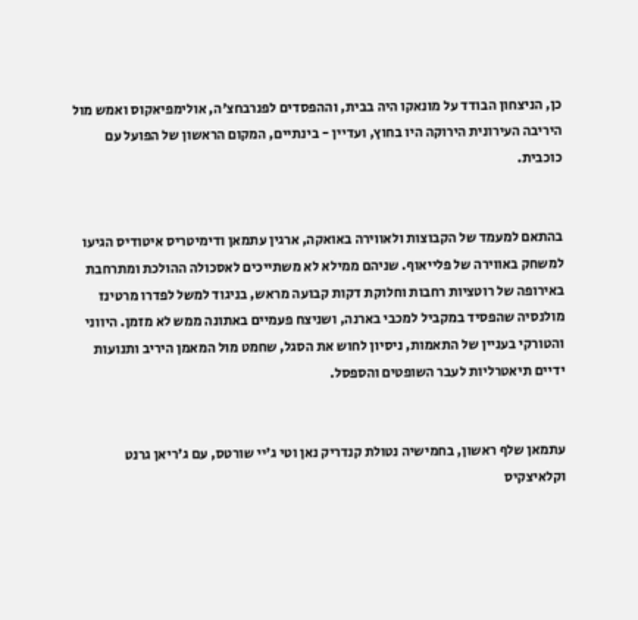כן, הניצחון הבודד על מונאקו היה בבית, וההפסדים לפנרבחצ'ה, אולימפיאקוס ואמש מול היריבה העירונית הירוקה היו בחוץ, ועדיין - בינתיים, המקום הראשון של הפועל עם כוכבית.


בהתאם למעמד של הקבוצות ולאווירה באואקה, ארגין עתמאן ודימיטריס איטודיס הגיעו למשחק באווירה של פלייאוף. שניהם ממילא לא משתייכים לאסכולה ההולכת ומתרחבת באירופה של רוטציות רחבות וחלוקת דקות קבועה מראש, בניגוד למשל לפדרו מרטינז מולנסיה שהפסיד במקביל למכבי בארנה, ושניצח פעמיים באתונה ממש לא מזמן. היווני והטורקי בעניין של התאמות, ניסיון לחוש את הסגל, שחמט מול המאמן היריב ותנועות ידיים תיאטרליות לעבר השופטים והספסל.


עתמאן שלף ראשון, בחמישיה נטולת קנדריק נאן וטי ג'יי שורטס, עם ג'ריאן גרנט וקלאיצקיס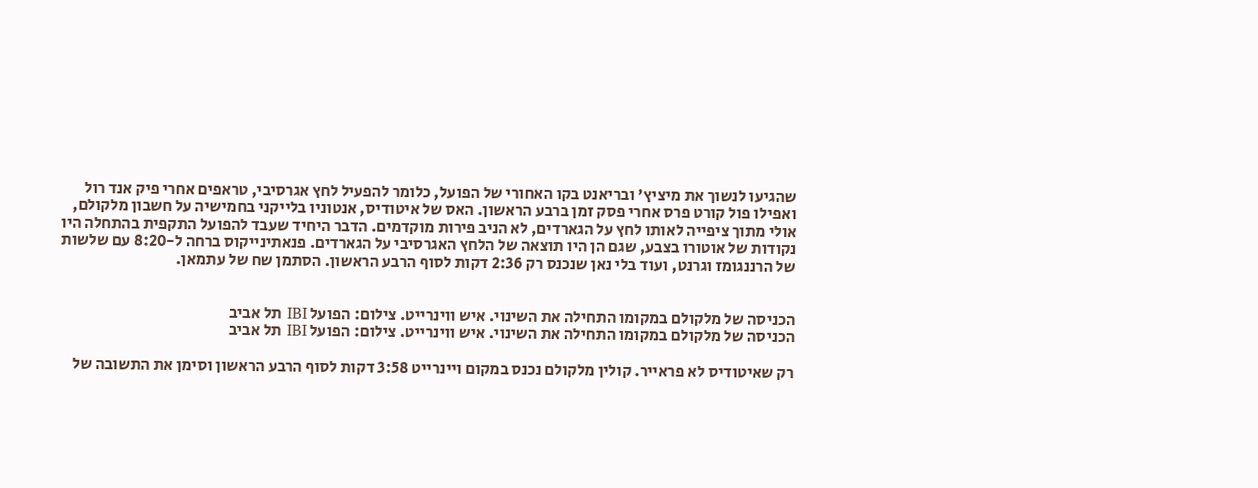שהגיעו לנשוך את מיציץ' ובריאנט בקו האחורי של הפועל, כלומר להפעיל לחץ אגרסיבי, טראפים אחרי פיק אנד רול ואפילו פול קורט פרס אחרי פסק זמן ברבע הראשון. האס של איטודיס, אנטוניו בלייקני בחמישיה על חשבון מלקולם, אולי מתוך ציפייה לאותו לחץ על הגארדים, לא הניב פירות מוקדמים. הדבר היחיד שעבד להפועל התקפית בהתחלה היו נקודות של אוטורו בצבע, שגם הן היו תוצאה של הלחץ האגרסיבי על הגארדים. פנאתינייקוס ברחה ל-8:20 עם שלשות של הרננגומז וגרנט, ועוד בלי נאן שנכנס רק 2:36 דקות לסוף הרבע הראשון. הסתמן שח של עתמאן.


הכניסה של מלקולם במקומו התחילה את השינוי. איש ווינרייט. צילום: הפועל IBI תל אביב
הכניסה של מלקולם במקומו התחילה את השינוי. איש ווינרייט. צילום: הפועל IBI תל אביב

רק שאיטודיס לא פראייר. קולין מלקולם נכנס במקום ויינרייט 3:58 דקות לסוף הרבע הראשון וסימן את התשובה של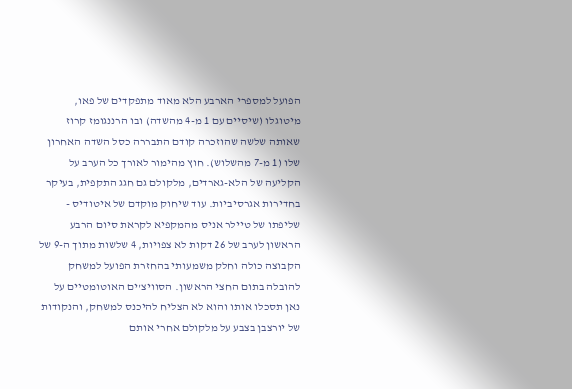הפועל למספרי הארבע הלא מאוד מתפקדים של פאו, מיטוגלו (שיסיים עם 1 מ-4 מהשדה) ובו הרננגומז קרוז שאותה שלשה שהוזכרה קודם התבררה כסל השדה האחרון שלו (1 מ-7 מהשלוש). חוץ מהימור לאורך כל הערב על הקליעה של הלא-גארדים, מלקולם גם חגג התקפית, בעיקר בחדירות אגרסיביות. עוד שיחוק מוקדם של איטודיס - שליפתו של טיילר אניס מהמקפיא לקראת סיום הרבע הראשון לערב של 26 דקות לא צפויות, 4 שלשות מתוך ה-9 של הקבוצה כולה וחלק משמעותי בהחזרת הפועל למשחק להובלה בתום החצי הראשון. הסוויצ'ים האוטומטיים על נאן תסכלו אותו והוא לא הצליח להיכנס למשחק, והנקודות של יורצבן בצבע על מלקולם אחרי אותם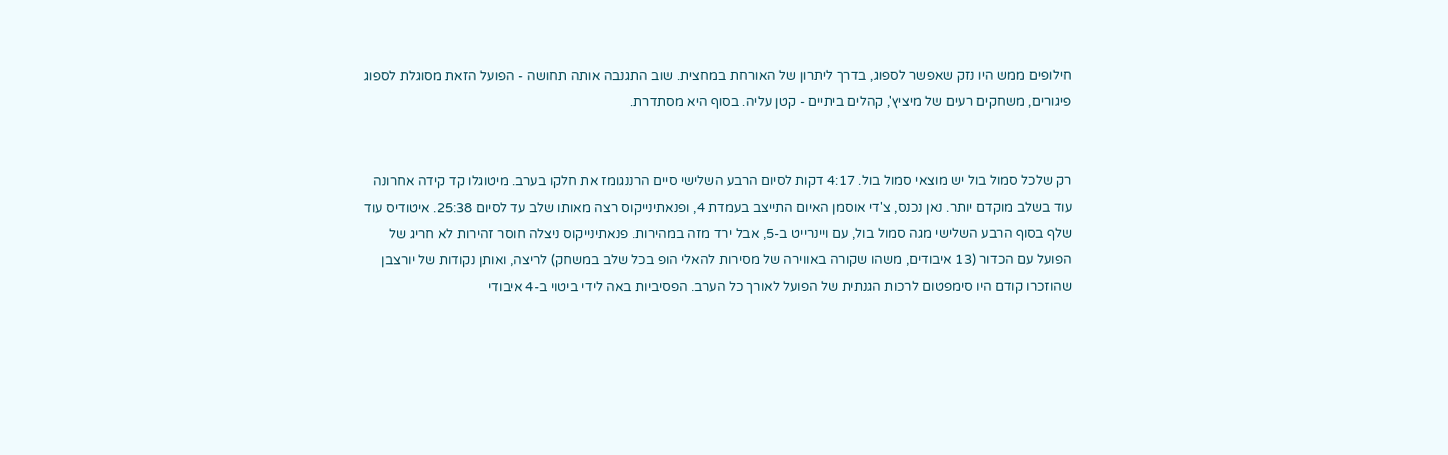חילופים ממש היו נזק שאפשר לספוג, בדרך ליתרון של האורחת במחצית. שוב התגנבה אותה תחושה - הפועל הזאת מסוגלת לספוג פיגורים, משחקים רעים של מיציץ', קהלים ביתיים - קטן עליה. בסוף היא מסתדרת.


רק שלכל סמול בול יש מוצאי סמול בול. 4:17 דקות לסיום הרבע השלישי סיים הרננגומז את חלקו בערב. מיטוגלו קד קידה אחרונה עוד בשלב מוקדם יותר. נאן נכנס, צ'די אוסמן האיום התייצב בעמדת 4, ופנאתינייקוס רצה מאותו שלב עד לסיום 25:38. איטודיס עוד שלף בסוף הרבע השלישי מגה סמול בול, עם ויינרייט ב-5, אבל ירד מזה במהירות. פנאתינייקוס ניצלה חוסר זהירות לא חריג של הפועל עם הכדור (13 איבודים, משהו שקורה באווירה של מסירות להאלי הופ בכל שלב במשחק) לריצה, ואותן נקודות של יורצבן שהוזכרו קודם היו סימפטום לרכות הגנתית של הפועל לאורך כל הערב. הפסיביות באה לידי ביטוי ב-4 איבודי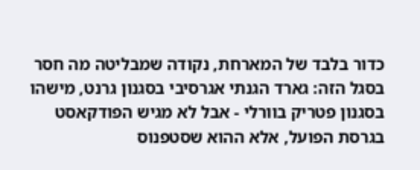כדור בלבד של המארחת, נקודה שמבליטה מה חסר בסגל הזה: גארד הגנתי אגרסיבי בסגנון גרנט, מישהו בסגנון פטריק בוורלי - אבל לא מגיש הפודקאסט בגרסת הפועל, אלא ההוא שסטפנוס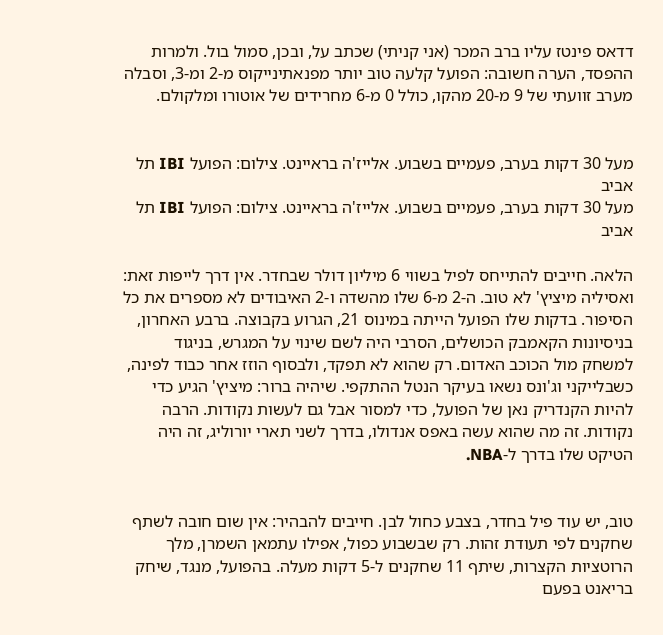דדאס פינטז עליו ברב המכר (אני קניתי) שכתב על, ובכן, סמול בול. ולמרות ההפסד, הערה חשובה: הפועל קלעה טוב יותר מפנאתינייקוס מ-2 ומ-3, וסבלה מערב זוועתי של 9 מ-20 מהקו, כולל 0 מ-6 מחרידים של אוטורו ומלקולם.


מעל 30 דקות בערב, פעמיים בשבוע. אלייז'ה בראיינט. צילום: הפועל IBI תל אביב
מעל 30 דקות בערב, פעמיים בשבוע. אלייז'ה בראיינט. צילום: הפועל IBI תל אביב

הלאה. חייבים להתייחס לפיל בשווי 6 מיליון דולר שבחדר. אין דרך לייפות זאת: ואסיליה מיציץ' לא טוב. ה-2 מ-6 שלו מהשדה ו-2 האיבודים לא מספרים את כל הסיפור. בדקות שלו הפועל הייתה במינוס 21, הגרוע בקבוצה. ברבע האחרון, בניסיונות הקאמבק הכושלים, הסרבי היה לשם שינוי על המגרש, בניגוד למשחק מול הכוכב האדום. רק שהוא לא תפקד, ולבסוף הוזז אחר כבוד לפינה, כשבלייקני וג'ונס נשאו בעיקר הנטל ההתקפי. שיהיה ברור: מיציץ' הגיע כדי להיות הקנדריק נאן של הפועל, כדי למסור אבל גם לעשות נקודות. הרבה נקודות. זה מה שהוא עשה באפס אנדולו, בדרך לשני תארי יורוליג, זה היה הטיקט שלו בדרך ל-NBA.


טוב, יש עוד פיל בחדר, בצבע כחול לבן. חייבים להבהיר: אין שום חובה לשתף שחקנים לפי תעודת זהות. רק שבשבוע כפול, אפילו עתמאן השמרן, מלך הרוטציות הקצרות, שיתף 11 שחקנים ל-5 דקות מעלה. בהפועל, מנגד, שיחק בריאנט בפעם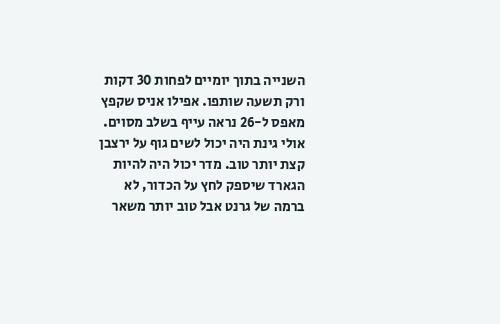השנייה בתוך יומיים לפחות 30 דקות ורק תשעה שותפו. אפילו אניס שקפץ מאפס ל-26 נראה עייף בשלב מסוים. אולי גינת היה יכול לשים גוף על ירצבן קצת יותר טוב. מדר יכול היה להיות הגארד שיספק לחץ על הכדור, לא ברמה של גרנט אבל טוב יותר משאר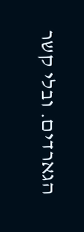הגארדים. ובלי קשר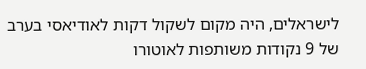לישראלים, היה מקום לשקול דקות לאודיאסי בערב של 9 נקודות משותפות לאוטורו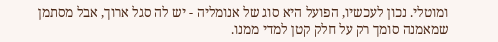ומוטלי. נכון לעכשיו, הפועל היא סוג של אנומליה - יש לה סגל ארוך, אבל מסתמן שמאמנה סומך רק על חלק קטן למדי ממנו.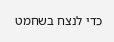כדי לנצח בשחמט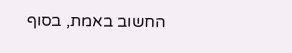החשוב באמת, בסוף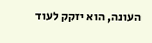העונה, הוא יזקק לעוד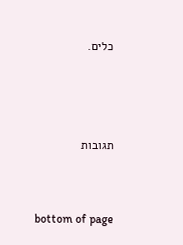כלים.



תגובות


bottom of page